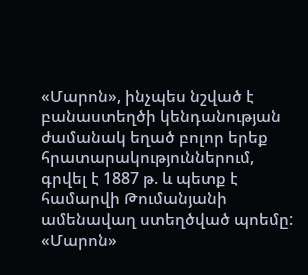«Մարոն», ինչպես նշված է բանաստեղծի կենդանության ժամանակ եղած բոլոր երեք հրատարակություններում, գրվել է 1887 թ. և պետք է համարվի Թումանյանի ամենավաղ ստեղծված պոեմը:
«Մարոն»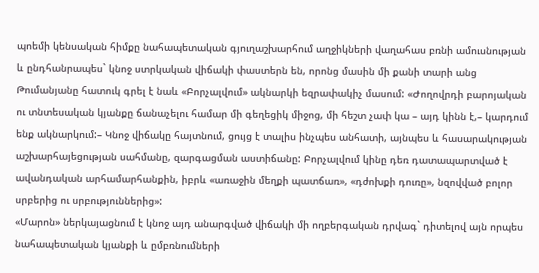պոեմի կենսական հիմքը նահապետական գյուղաշխարհում աղջիկների վաղահաս բռնի ամուսնության և ընդհանրապես` կնոջ ստրկական վիճակի փաստերն են, որոնց մասին մի քանի տարի անց Թումանյանը հատուկ գրել է նաև «Բորչալվում» ակնարկի եզրափակիչ մասում: «Ժողովրդի բարոյական ու տնտեսական կյանքը ճանաչելու համար մի գեղեցիկ միջոց, մի հեշտ չափ կա – այդ կինն է,– կարդում ենք ակնարկում:– Կնոջ վիճակը հայտնում, ցույց է տալիս ինչպես անհատի, այնպես և հասարակության աշխարհայեցության սահմանը, զարգացման աստիճանը: Բորչալվում կինը դեռ դատապարտված է ավանդական արհամարհանքին, իբրև «առաջին մեղքի պատճառ», «դժոխքի դուռը», նզովված բոլոր սրբերից ու սրբություններից»:
«Մարոն» ներկայացնում է կնոջ այդ անարգված վիճակի մի ողբերգական դրվագ` դիտելով այն որպես նահապետական կյանքի և ըմբռնումների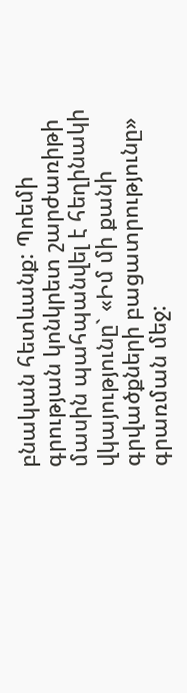բնական հետևանք: Պոեմի գրության կոնկրետ շարժառիթի մասին պահպանվել է հեղինակի վկայությունը` «Իմ մի քանի գրվածքների բացատրությունը» գրառման մեջ: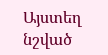Այստեղ նշված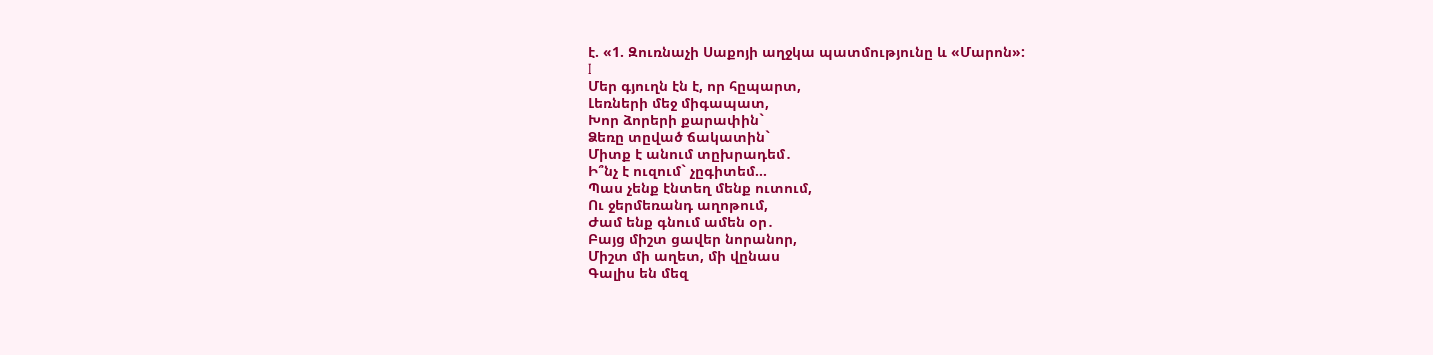է. «1. Զուռնաչի Սաքոյի աղջկա պատմությունը և «Մարոն»:
I
Մեր գյուղն էն է, որ հըպարտ,
Լեռների մեջ միգապատ,
Խոր ձորերի քարափին`
Ձեռը տըված ճակատին`
Միտք է անում տըխրադեմ․
Ի՞նչ է ուզում` չըգիտեմ…
Պաս չենք էնտեղ մենք ուտում,
Ու ջերմեռանդ աղոթում,
Ժամ ենք գնում ամեն օր․
Բայց միշտ ցավեր նորանոր,
Միշտ մի աղետ, մի վընաս
Գալիս են մեզ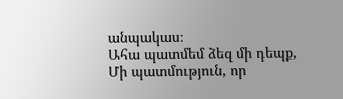անպակաս։
Ահա պատմեմ ձեզ մի դեպք,
Մի պատմություն, որ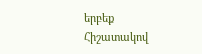երբեք
Հիշատակով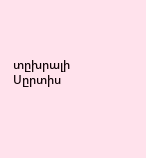տըխրալի
Սըրտիս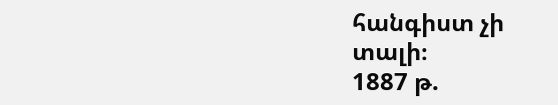հանգիստ չի տալի։
1887 թ.